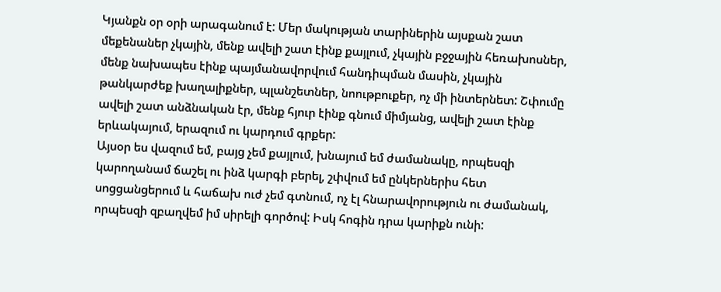Կյանքն օր օրի արագանում է: Մեր մակության տարիներին այսքան շատ մեքենաներ չկային, մենք ավելի շատ էինք քայլում, չկային բջջային հեռախոսներ, մենք նախապես էինք պայմանավորվում հանդիպման մասին, չկային թանկարժեք խաղալիքներ, պլանշետներ, նոութբուքեր, ոչ մի ինտերնետ: Շփումը ավելի շատ անձնական էր, մենք հյուր էինք գնում միմյանց, ավելի շատ էինք երևակայում, երազում ու կարդում գրքեր:
Այսօր ես վազում եմ, բայց չեմ քայլում, խնայում եմ ժամանակը, որպեսզի կարողանամ ճաշել ու ինձ կարգի բերել, շփվում եմ ընկերներիս հետ սոցցանցերում և հաճախ ուժ չեմ գտնում, ոչ էլ հնարավորություն ու ժամանակ, որպեսզի զբաղվեմ իմ սիրելի գործով: Իսկ հոգին դրա կարիքն ունի: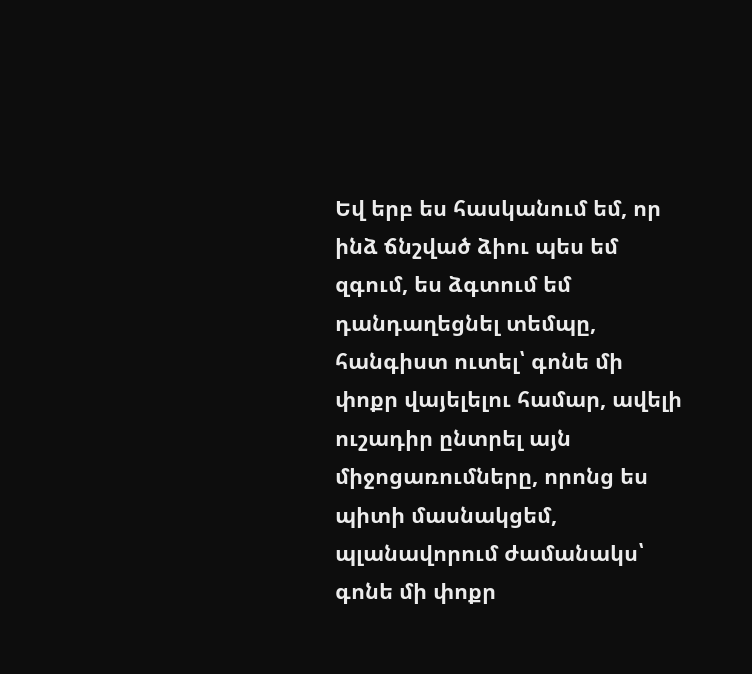Եվ երբ ես հասկանում եմ, որ ինձ ճնշված ձիու պես եմ զգում, ես ձգտում եմ դանդաղեցնել տեմպը, հանգիստ ուտել՝ գոնե մի փոքր վայելելու համար, ավելի ուշադիր ընտրել այն միջոցառումները, որոնց ես պիտի մասնակցեմ, պլանավորում ժամանակս՝ գոնե մի փոքր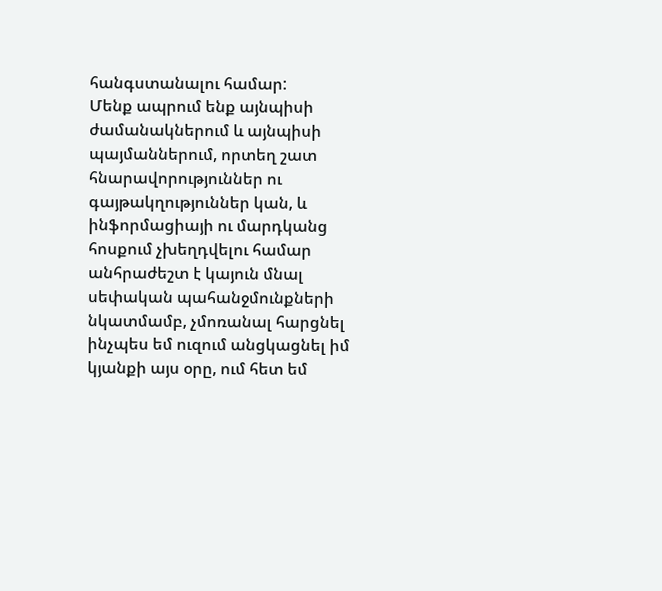հանգստանալու համար:
Մենք ապրում ենք այնպիսի ժամանակներում և այնպիսի պայմաններում, որտեղ շատ հնարավորություններ ու գայթակղություններ կան, և ինֆորմացիայի ու մարդկանց հոսքում չխեղդվելու համար անհրաժեշտ է կայուն մնալ սեփական պահանջմունքների նկատմամբ, չմոռանալ հարցնել ինչպես եմ ուզում անցկացնել իմ կյանքի այս օրը, ում հետ եմ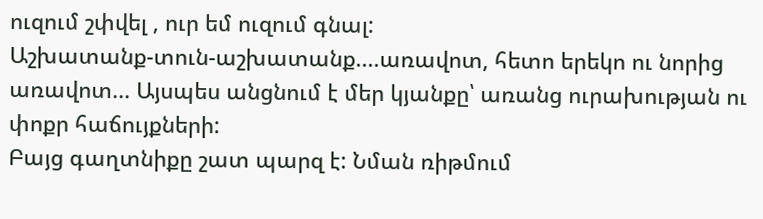ուզում շփվել , ուր եմ ուզում գնալ:
Աշխատանք-տուն-աշխատանք....առավոտ, հետո երեկո ու նորից առավոտ... Այսպես անցնում է մեր կյանքը՝ առանց ուրախության ու փոքր հաճույքների:
Բայց գաղտնիքը շատ պարզ է: Նման ռիթմում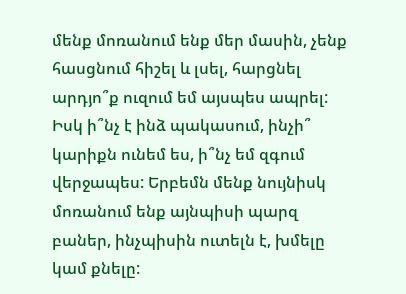մենք մոռանում ենք մեր մասին, չենք հասցնում հիշել և լսել, հարցնել արդյո՞ք ուզում եմ այսպես ապրել: Իսկ ի՞նչ է ինձ պակասում, ինչի՞ կարիքն ունեմ ես, ի՞նչ եմ զգում վերջապես: Երբեմն մենք նույնիսկ մոռանում ենք այնպիսի պարզ բաներ, ինչպիսին ուտելն է, խմելը կամ քնելը: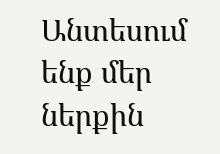Անտեսում ենք մեր ներքին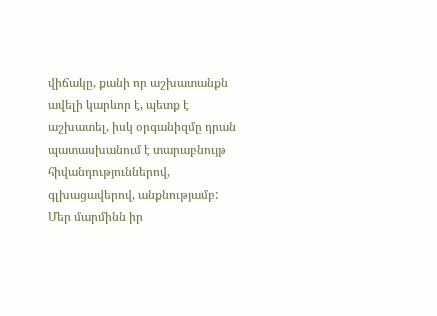վիճակը, քանի որ աշխատանքն ավելի կարևոր է, պետք է աշխատել, իսկ օրգանիզմը դրան պատասխանում է տարաբնույթ հիվանդություններով, գլխացավերով, անքնությամբ:
Մեր մարմինն իր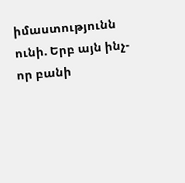իմաստությունն ունի. Երբ այն ինչ-որ բանի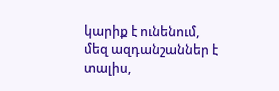կարիք է ունենում, մեզ ազդանշաններ է տալիս,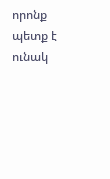որոնք պետք է ունակ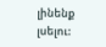լինենք լսելու: